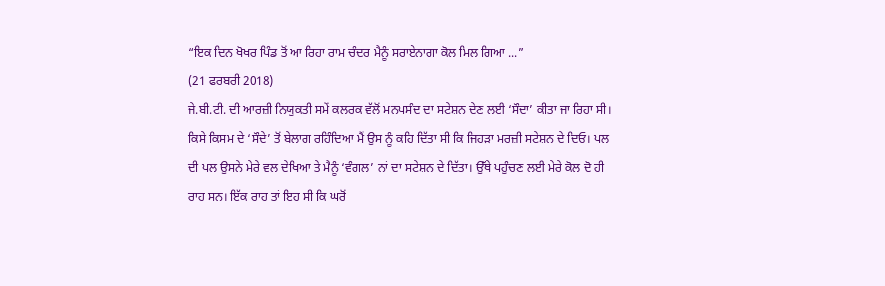“ਇਕ ਦਿਨ ਖੋਖਰ ਪਿੰਡ ਤੋਂ ਆ ਰਿਹਾ ਰਾਮ ਚੰਦਰ ਮੈਨੂੰ ਸਰਾਏਨਾਗਾ ਕੋਲ ਮਿਲ ਗਿਆ ...”
(21 ਫਰਬਰੀ 2018)
ਜੇ.ਬੀ.ਟੀ. ਦੀ ਆਰਜ਼ੀ ਨਿਯੁਕਤੀ ਸਮੇਂ ਕਲਰਕ ਵੱਲੋਂ ਮਨਪਸੰਦ ਦਾ ਸਟੇਸ਼ਨ ਦੇਣ ਲਈ ‘ਸੌਦਾ’ ਕੀਤਾ ਜਾ ਰਿਹਾ ਸੀ। ਕਿਸੇ ਕਿਸਮ ਦੇ ‘ਸੌਦੇ’ ਤੋਂ ਬੇਲਾਗ ਰਹਿੰਦਿਆ ਮੈਂ ਉਸ ਨੂੰ ਕਹਿ ਦਿੱਤਾ ਸੀ ਕਿ ਜਿਹੜਾ ਮਰਜ਼ੀ ਸਟੇਸ਼ਨ ਦੇ ਦਿਓ। ਪਲ ਦੀ ਪਲ ਉਸਨੇ ਮੇਰੇ ਵਲ ਦੇਖਿਆ ਤੇ ਮੈਨੂੰ ‘ਵੰਗਲ’ ਨਾਂ ਦਾ ਸਟੇਸ਼ਨ ਦੇ ਦਿੱਤਾ। ਉੱਥੇ ਪਹੁੰਚਣ ਲਈ ਮੇਰੇ ਕੋਲ ਦੋ ਹੀ ਰਾਹ ਸਨ। ਇੱਕ ਰਾਹ ਤਾਂ ਇਹ ਸੀ ਕਿ ਘਰੋਂ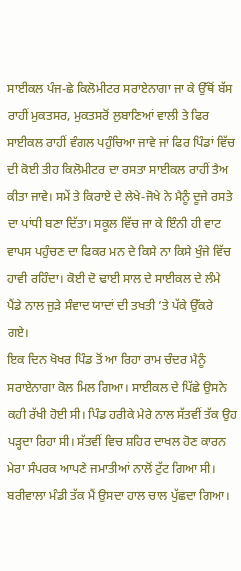ਸਾਈਕਲ ਪੰਜ-ਛੇ ਕਿਲੋਮੀਟਰ ਸਰਾਏਨਾਗਾ ਜਾ ਕੇ ਉੱਥੋਂ ਬੱਸ ਰਾਹੀਂ ਮੁਕਤਸਰ, ਮੁਕਤਸਰੋਂ ਲੁਬਾਣਿਆਂ ਵਾਲੀ ਤੇ ਫਿਰ ਸਾਈਕਲ ਰਾਹੀਂ ਵੰਗਲ ਪਹੁੰਚਿਆ ਜਾਵੇ ਜਾਂ ਫਿਰ ਪਿੰਡਾਂ ਵਿੱਚ ਦੀ ਕੋਈ ਤੀਹ ਕਿਲੋਮੀਟਰ ਦਾ ਰਸਤਾ ਸਾਈਕਲ ਰਾਹੀਂ ਤੈਅ ਕੀਤਾ ਜਾਵੇ। ਸਮੇਂ ਤੇ ਕਿਰਾਏ ਦੇ ਲੇਖੇ-ਜੋਖੇ ਨੇ ਮੈਨੂੰ ਦੂਜੇ ਰਸਤੇ ਦਾ ਪਾਂਧੀ ਬਣਾ ਦਿੱਤਾ। ਸਕੂਲ ਵਿੱਚ ਜਾ ਕੇ ਇੰਨੀ ਹੀ ਵਾਟ ਵਾਪਸ ਪਹੁੰਚਣ ਦਾ ਫਿਕਰ ਮਨ ਦੇ ਕਿਸੇ ਨਾ ਕਿਸੇ ਖੁੰਜੇ ਵਿੱਚ ਹਾਵੀ ਰਹਿੰਦਾ। ਕੋਈ ਦੋ ਢਾਈ ਸਾਲ ਦੇ ਸਾਈਕਲ ਦੇ ਲੰਮੇ ਪੈਂਡੇ ਨਾਲ ਜੁੜੇ ਸੰਵਾਦ ਯਾਦਾਂ ਦੀ ਤਖਤੀ ’ਤੇ ਪੱਕੇ ਉੱਕਰੇ ਗਏ।
ਇਕ ਦਿਨ ਖੋਖਰ ਪਿੰਡ ਤੋਂ ਆ ਰਿਹਾ ਰਾਮ ਚੰਦਰ ਮੈਨੂੰ ਸਰਾਏਨਾਗਾ ਕੋਲ ਮਿਲ ਗਿਆ। ਸਾਈਕਲ ਦੇ ਪਿੱਛੇ ਉਸਨੇ ਕਹੀ ਰੱਖੀ ਹੋਈ ਸੀ। ਪਿੰਡ ਹਰੀਕੇ ਮੇਰੇ ਨਾਲ ਸੱਤਵੀਂ ਤੱਕ ਉਹ ਪੜ੍ਹਦਾ ਰਿਹਾ ਸੀ। ਸੱਤਵੀਂ ਵਿਚ ਸ਼ਹਿਰ ਦਾਖਲ ਹੋਣ ਕਾਰਨ ਮੇਰਾ ਸੰਪਰਕ ਆਪਣੇ ਜਮਾਤੀਆਂ ਨਾਲੋਂ ਟੁੱਟ ਗਿਆ ਸੀ। ਬਰੀਵਾਲਾ ਮੰਡੀ ਤੱਕ ਮੈਂ ਉਸਦਾ ਹਾਲ ਚਾਲ ਪੁੱਛਦਾ ਗਿਆ।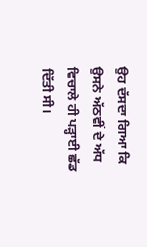ਉਹ ਦੱਸਦਾ ਗਿਆ ਕਿ ਉਸਨੇ ਅੱਠਵੀਂ ਦੇ ਅੱਧ ਵਿਚਾਲੇ ਹੀ ਪੜ੍ਹਾਈ ਛੱਡ ਦਿੱਤੀ ਸੀ।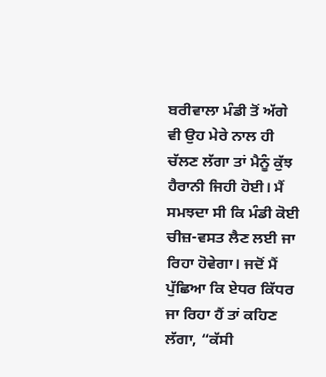ਬਰੀਵਾਲਾ ਮੰਡੀ ਤੋਂ ਅੱਗੇ ਵੀ ਉਹ ਮੇਰੇ ਨਾਲ ਹੀ ਚੱਲਣ ਲੱਗਾ ਤਾਂ ਮੈਨੂੰ ਕੁੱਝ ਹੈਰਾਨੀ ਜਿਹੀ ਹੋਈ। ਮੈਂ ਸਮਝਦਾ ਸੀ ਕਿ ਮੰਡੀ ਕੋਈ ਚੀਜ਼-ਵਸਤ ਲੈਣ ਲਈ ਜਾ ਰਿਹਾ ਹੋਵੇਗਾ। ਜਦੋਂ ਮੈਂ ਪੁੱਛਿਆ ਕਿ ਏਧਰ ਕਿੱਧਰ ਜਾ ਰਿਹਾ ਹੈਂ ਤਾਂ ਕਹਿਣ ਲੱਗਾ, “ਕੱਸੀ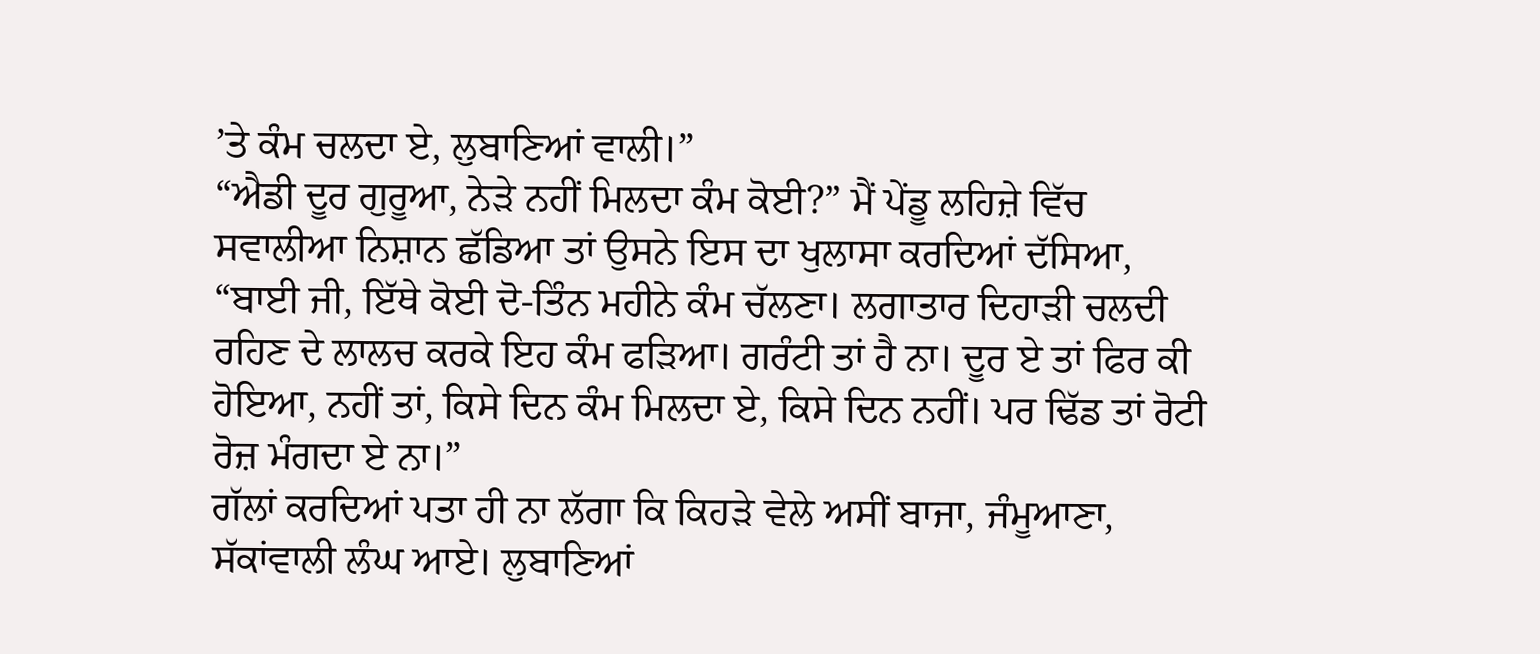’ਤੇ ਕੰਮ ਚਲਦਾ ਏ, ਲੁਬਾਣਿਆਂ ਵਾਲੀ।”
“ਐਡੀ ਦੂਰ ਗੁਰੂਆ, ਨੇੜੇ ਨਹੀਂ ਮਿਲਦਾ ਕੰਮ ਕੋਈ?” ਮੈਂ ਪੇਂਡੂ ਲਹਿਜ਼ੇ ਵਿੱਚ ਸਵਾਲੀਆ ਨਿਸ਼ਾਨ ਛੱਡਿਆ ਤਾਂ ਉਸਨੇ ਇਸ ਦਾ ਖੁਲਾਸਾ ਕਰਦਿਆਂ ਦੱਸਿਆ, “ਬਾਈ ਜੀ, ਇੱਥੇ ਕੋਈ ਦੋ-ਤਿੰਨ ਮਹੀਨੇ ਕੰਮ ਚੱਲਣਾ। ਲਗਾਤਾਰ ਦਿਹਾੜੀ ਚਲਦੀ ਰਹਿਣ ਦੇ ਲਾਲਚ ਕਰਕੇ ਇਹ ਕੰਮ ਫੜਿਆ। ਗਰੰਟੀ ਤਾਂ ਹੈ ਨਾ। ਦੂਰ ਏ ਤਾਂ ਫਿਰ ਕੀ ਹੋਇਆ, ਨਹੀਂ ਤਾਂ, ਕਿਸੇ ਦਿਨ ਕੰਮ ਮਿਲਦਾ ਏ, ਕਿਸੇ ਦਿਨ ਨਹੀਂ। ਪਰ ਢਿੱਡ ਤਾਂ ਰੋਟੀ ਰੋਜ਼ ਮੰਗਦਾ ਏ ਨਾ।”
ਗੱਲਾਂ ਕਰਦਿਆਂ ਪਤਾ ਹੀ ਨਾ ਲੱਗਾ ਕਿ ਕਿਹੜੇ ਵੇਲੇ ਅਸੀਂ ਬਾਜਾ, ਜੰਮੂਆਣਾ, ਸੱਕਾਂਵਾਲੀ ਲੰਘ ਆਏ। ਲੁਬਾਣਿਆਂ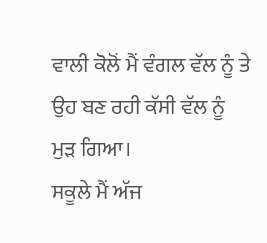ਵਾਲੀ ਕੋਲੋਂ ਮੈਂ ਵੰਗਲ ਵੱਲ ਨੂੰ ਤੇ ਉਹ ਬਣ ਰਹੀ ਕੱਸੀ ਵੱਲ ਨੂੰ ਮੁੜ ਗਿਆ।
ਸਕੂਲੇ ਮੈਂ ਅੱਜ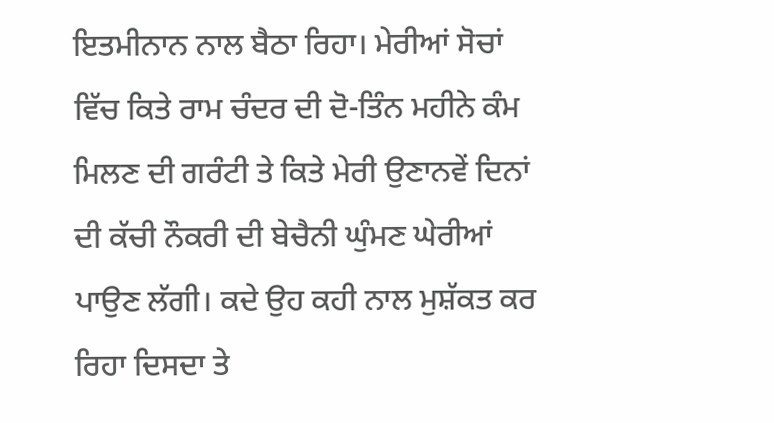ਇਤਮੀਨਾਨ ਨਾਲ ਬੈਠਾ ਰਿਹਾ। ਮੇਰੀਆਂ ਸੋਚਾਂ ਵਿੱਚ ਕਿਤੇ ਰਾਮ ਚੰਦਰ ਦੀ ਦੋ-ਤਿੰਨ ਮਹੀਨੇ ਕੰਮ ਮਿਲਣ ਦੀ ਗਰੰਟੀ ਤੇ ਕਿਤੇ ਮੇਰੀ ਉਣਾਨਵੇਂ ਦਿਨਾਂ ਦੀ ਕੱਚੀ ਨੌਕਰੀ ਦੀ ਬੇਚੈਨੀ ਘੁੰਮਣ ਘੇਰੀਆਂ ਪਾਉਣ ਲੱਗੀ। ਕਦੇ ਉਹ ਕਹੀ ਨਾਲ ਮੁਸ਼ੱਕਤ ਕਰ ਰਿਹਾ ਦਿਸਦਾ ਤੇ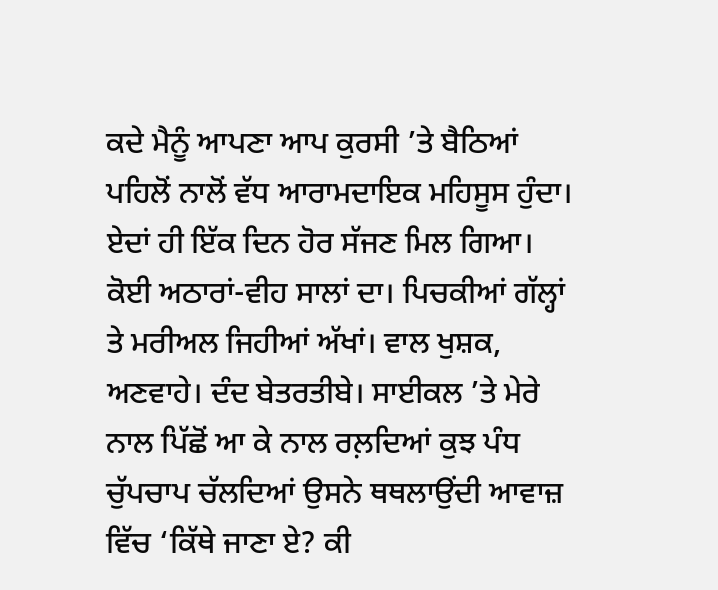ਕਦੇ ਮੈਨੂੰ ਆਪਣਾ ਆਪ ਕੁਰਸੀ ’ਤੇ ਬੈਠਿਆਂ ਪਹਿਲੋਂ ਨਾਲੋਂ ਵੱਧ ਆਰਾਮਦਾਇਕ ਮਹਿਸੂਸ ਹੁੰਦਾ।
ਏਦਾਂ ਹੀ ਇੱਕ ਦਿਨ ਹੋਰ ਸੱਜਣ ਮਿਲ ਗਿਆ। ਕੋਈ ਅਠਾਰਾਂ-ਵੀਹ ਸਾਲਾਂ ਦਾ। ਪਿਚਕੀਆਂ ਗੱਲ੍ਹਾਂ ਤੇ ਮਰੀਅਲ ਜਿਹੀਆਂ ਅੱਖਾਂ। ਵਾਲ ਖੁਸ਼ਕ, ਅਣਵਾਹੇ। ਦੰਦ ਬੇਤਰਤੀਬੇ। ਸਾਈਕਲ ’ਤੇ ਮੇਰੇ ਨਾਲ ਪਿੱਛੋਂ ਆ ਕੇ ਨਾਲ ਰਲ਼ਦਿਆਂ ਕੁਝ ਪੰਧ ਚੁੱਪਚਾਪ ਚੱਲਦਿਆਂ ਉਸਨੇ ਥਥਲਾਉਂਦੀ ਆਵਾਜ਼ ਵਿੱਚ ‘ਕਿੱਥੇ ਜਾਣਾ ਏ? ਕੀ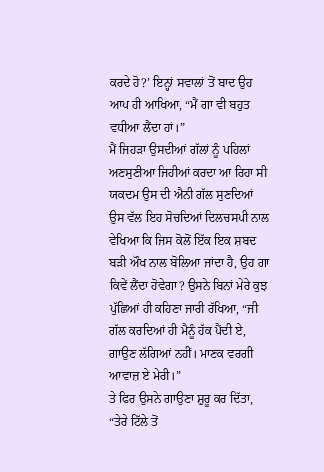ਕਰਦੇ ਹੋ?’ ਇਨ੍ਹਾਂ ਸਵਾਲਾਂ ਤੋਂ ਬਾਦ ਉਹ ਆਪ ਹੀ ਆਖਿਆ, “ਮੈਂ ਗਾ ਵੀ ਬਹੁਤ ਵਧੀਆ ਲੈਂਦਾ ਹਾਂ।”
ਮੈਂ ਜਿਹੜਾ ਉਸਦੀਆਂ ਗੱਲਾਂ ਨੂੰ ਪਹਿਲਾਂ ਅਣਸੁਣੀਆ ਜਿਹੀਆਂ ਕਰਦਾ ਆ ਰਿਹਾ ਸੀ ਯਕਦਮ ਉਸ ਦੀ ਐਨੀ ਗੱਲ ਸੁਣਦਿਆਂ ਉਸ ਵੱਲ ਇਹ ਸੋਚਦਿਆਂ ਦਿਲਚਸਪੀ ਨਾਲ ਵੇਖਿਆ ਕਿ ਜਿਸ ਕੋਲੋਂ ਇੱਕ ਇਕ ਸ਼ਬਦ ਬੜੀ ਔਖ ਨਾਲ ਬੋਲਿਆ ਜਾਂਦਾ ਹੈ, ਉਹ ਗਾ ਕਿਵੇਂ ਲੈਂਦਾ ਹੋਵੇਗਾ? ਉਸਨੇ ਬਿਨਾਂ ਮੇਰੇ ਕੁਝ ਪੁੱਛਿਆਂ ਹੀ ਕਹਿਣਾ ਜਾਰੀ ਰੱਖਿਆ, “ਜੀ ਗੱਲ ਕਰਦਿਆਂ ਹੀ ਮੈਨੂੰ ਹੱਕ ਪੈਂਦੀ ਏ, ਗਾਉਣ ਲੱਗਿਆਂ ਨਹੀਂ। ਮਾਣਕ ਵਰਗੀ ਆਵਾਜ਼ ਏ ਮੇਰੀ।”
ਤੇ ਫਿਰ ਉਸਨੇ ਗਾਉਣਾ ਸ਼ੁਰੂ ਕਰ ਦਿੱਤਾ, “ਤੇਰੇ ਟਿੱਲੇ ਤੋਂ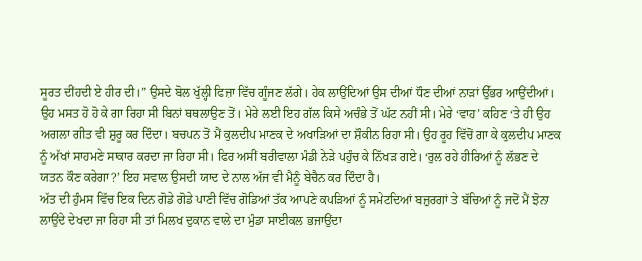ਸੂਰਤ ਦੀਂਹਦੀ ਏ ਹੀਰ ਦੀ।” ਉਸਦੇ ਬੋਲ ਖੁੱਲ੍ਹੀ ਫਿਜ਼ਾ ਵਿੱਚ ਗੂੰਜਣ ਲੱਗੇ। ਹੇਕ ਲਾਉਂਦਿਆਂ ਉਸ ਦੀਆਂ ਧੌਣ ਦੀਆਂ ਨਾੜਾਂ ਉੱਭਰ ਆਉਂਦੀਆਂ। ਉਹ ਮਸਤ ਹੋ ਹੋ ਕੇ ਗਾ ਰਿਹਾ ਸੀ ਬਿਨਾਂ ਥਥਲਾਉਣ ਤੋਂ। ਮੇਰੇ ਲਈ ਇਹ ਗੱਲ ਕਿਸੇ ਅਚੰਭੇ ਤੋਂ ਘੱਟ ਨਹੀਂ ਸੀ। ਮੇਰੇ ‘ਵਾਹ’ ਕਹਿਣ ‘ਤੇ ਹੀ ਉਹ ਅਗਲਾ ਗੀਤ ਵੀ ਸ਼ੁਰੂ ਕਰ ਦਿੰਦਾ। ਬਚਪਨ ਤੋਂ ਮੈਂ ਕੁਲਦੀਪ ਮਾਣਕ ਦੇ ਅਖਾੜਿਆਂ ਦਾ ਸ਼ੌਕੀਨ ਰਿਹਾ ਸੀ। ਉਹ ਰੂਹ ਵਿੱਚੋਂ ਗਾ ਕੇ ਕੁਲਦੀਪ ਮਾਣਕ ਨੂੰ ਅੱਖਾਂ ਸਾਹਮਣੇ ਸਾਕਾਰ ਕਰਦਾ ਜਾ ਰਿਹਾ ਸੀ। ਫਿਰ ਅਸੀਂ ਬਰੀਵਾਲਾ ਮੰਡੀ ਨੇੜੇ ਪਹੁੰਚ ਕੇ ਨਿੱਖੜ ਗਏ। ‘ਰੁਲ ਰਹੇ ਹੀਰਿਆਂ ਨੂੰ ਲੱਭਣ ਦੇ ਯਤਨ ਕੌਣ ਕਰੇਗਾ?’ ਇਹ ਸਵਾਲ ਉਸਦੀ ਯਾਦ ਦੇ ਨਾਲ ਅੱਜ ਵੀ ਮੈਨੂੰ ਬੇਚੈਨ ਕਰ ਦਿੰਦਾ ਹੈ।
ਅੱਤ ਦੀ ਹੁੰਮਸ ਵਿੱਚ ਇਕ ਦਿਨ ਗੋਡੇ ਗੋਡੇ ਪਾਣੀ ਵਿੱਚ ਗੋਡਿਆਂ ਤੱਕ ਆਪਣੇ ਕਪੜਿਆਂ ਨੂੰ ਸਮੇਟਦਿਆਂ ਬਜ਼ੁਰਗਾਂ ਤੇ ਬੱਚਿਆਂ ਨੂੰ ਜਦੋਂ ਮੈਂ ਝੋਨਾ ਲਾਉਂਦੇ ਦੇਖਦਾ ਜਾ ਰਿਹਾ ਸੀ ਤਾਂ ਮਿਲਖ ਦੁਕਾਨ ਵਾਲੇ ਦਾ ਮੁੰਡਾ ਸਾਈਕਲ ਭਜਾਉਂਦਾ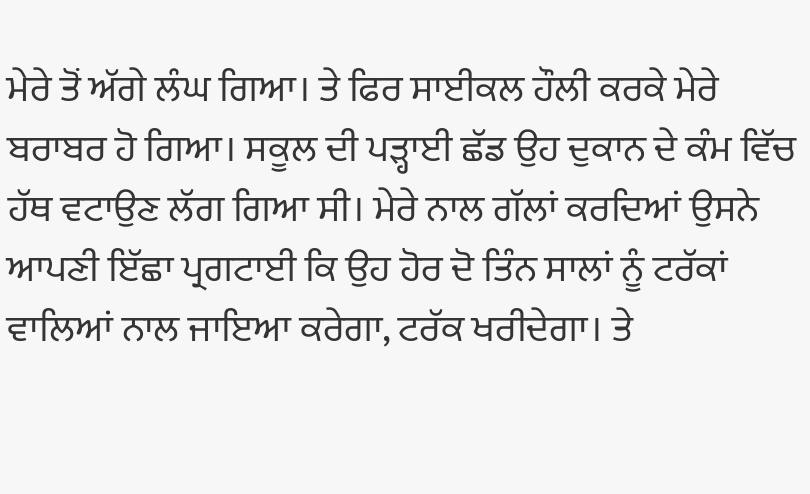ਮੇਰੇ ਤੋਂ ਅੱਗੇ ਲੰਘ ਗਿਆ। ਤੇ ਫਿਰ ਸਾਈਕਲ ਹੌਲੀ ਕਰਕੇ ਮੇਰੇ ਬਰਾਬਰ ਹੋ ਗਿਆ। ਸਕੂਲ ਦੀ ਪੜ੍ਹਾਈ ਛੱਡ ਉਹ ਦੁਕਾਨ ਦੇ ਕੰਮ ਵਿੱਚ ਹੱਥ ਵਟਾਉਣ ਲੱਗ ਗਿਆ ਸੀ। ਮੇਰੇ ਨਾਲ ਗੱਲਾਂ ਕਰਦਿਆਂ ਉਸਨੇ ਆਪਣੀ ਇੱਛਾ ਪ੍ਰਗਟਾਈ ਕਿ ਉਹ ਹੋਰ ਦੋ ਤਿੰਨ ਸਾਲਾਂ ਨੂੰ ਟਰੱਕਾਂ ਵਾਲਿਆਂ ਨਾਲ ਜਾਇਆ ਕਰੇਗਾ, ਟਰੱਕ ਖਰੀਦੇਗਾ। ਤੇ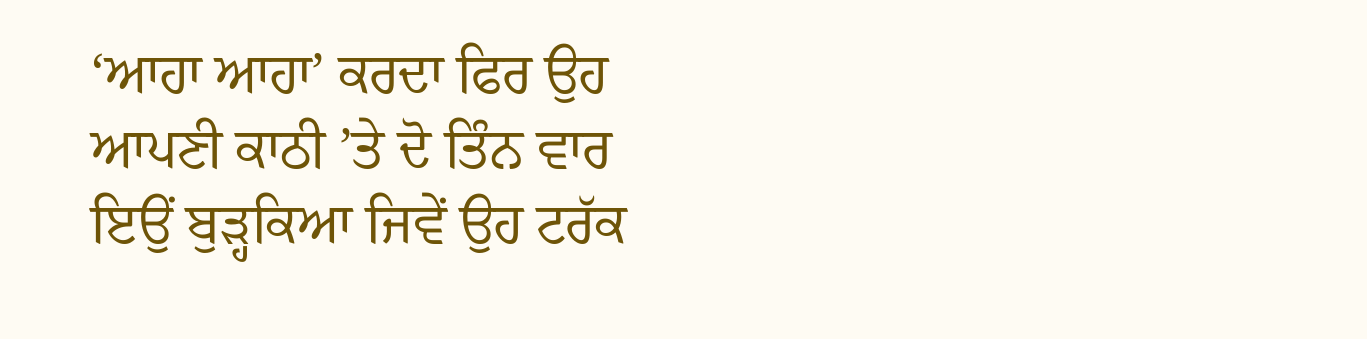‘ਆਹਾ ਆਹਾ’ ਕਰਦਾ ਫਿਰ ਉਹ ਆਪਣੀ ਕਾਠੀ ’ਤੇ ਦੋ ਤਿੰਨ ਵਾਰ ਇਉਂ ਬੁੜ੍ਹਕਿਆ ਜਿਵੇਂ ਉਹ ਟਰੱਕ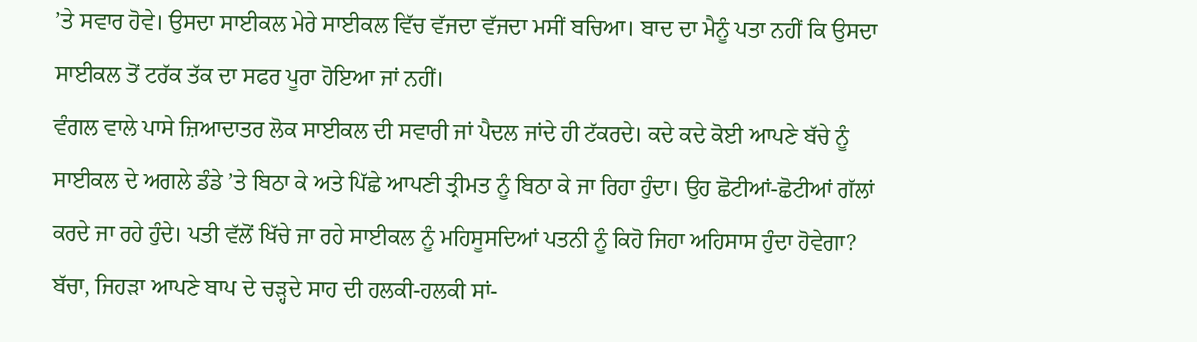’ਤੇ ਸਵਾਰ ਹੋਵੇ। ਉਸਦਾ ਸਾਈਕਲ ਮੇਰੇ ਸਾਈਕਲ ਵਿੱਚ ਵੱਜਦਾ ਵੱਜਦਾ ਮਸੀਂ ਬਚਿਆ। ਬਾਦ ਦਾ ਮੈਨੂੰ ਪਤਾ ਨਹੀਂ ਕਿ ਉਸਦਾ ਸਾਈਕਲ ਤੋਂ ਟਰੱਕ ਤੱਕ ਦਾ ਸਫਰ ਪੂਰਾ ਹੋਇਆ ਜਾਂ ਨਹੀਂ।
ਵੰਗਲ ਵਾਲੇ ਪਾਸੇ ਜ਼ਿਆਦਾਤਰ ਲੋਕ ਸਾਈਕਲ ਦੀ ਸਵਾਰੀ ਜਾਂ ਪੈਦਲ ਜਾਂਦੇ ਹੀ ਟੱਕਰਦੇ। ਕਦੇ ਕਦੇ ਕੋਈ ਆਪਣੇ ਬੱਚੇ ਨੂੰ ਸਾਈਕਲ ਦੇ ਅਗਲੇ ਡੰਡੇ ’ਤੇ ਬਿਠਾ ਕੇ ਅਤੇ ਪਿੱਛੇ ਆਪਣੀ ਤ੍ਰੀਮਤ ਨੂੰ ਬਿਠਾ ਕੇ ਜਾ ਰਿਹਾ ਹੁੰਦਾ। ਉਹ ਛੋਟੀਆਂ-ਛੋਟੀਆਂ ਗੱਲਾਂ ਕਰਦੇ ਜਾ ਰਹੇ ਹੁੰਦੇ। ਪਤੀ ਵੱਲੋਂ ਖਿੱਚੇ ਜਾ ਰਹੇ ਸਾਈਕਲ ਨੂੰ ਮਹਿਸੂਸਦਿਆਂ ਪਤਨੀ ਨੂੰ ਕਿਹੋ ਜਿਹਾ ਅਹਿਸਾਸ ਹੁੰਦਾ ਹੋਵੇਗਾ? ਬੱਚਾ, ਜਿਹੜਾ ਆਪਣੇ ਬਾਪ ਦੇ ਚੜ੍ਹਦੇ ਸਾਹ ਦੀ ਹਲਕੀ-ਹਲਕੀ ਸਾਂ-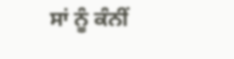ਸਾਂ ਨੂੰ ਕੰਨੀਂ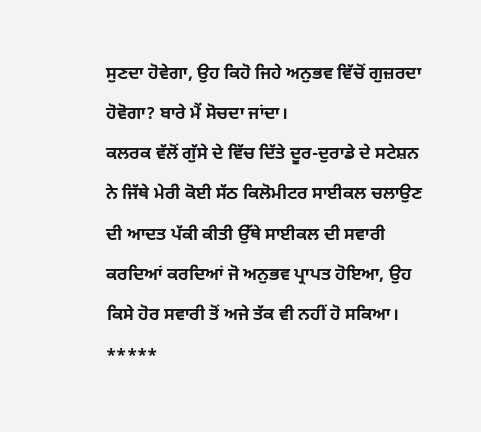ਸੁਣਦਾ ਹੋਵੇਗਾ, ਉਹ ਕਿਹੋ ਜਿਹੇ ਅਨੁਭਵ ਵਿੱਚੋਂ ਗੁਜ਼ਰਦਾ ਹੋਵੋਗਾ? ਬਾਰੇ ਮੈਂ ਸੋਚਦਾ ਜਾਂਦਾ।
ਕਲਰਕ ਵੱਲੋਂ ਗੁੱਸੇ ਦੇ ਵਿੱਚ ਦਿੱਤੇ ਦੂਰ-ਦੁਰਾਡੇ ਦੇ ਸਟੇਸ਼ਨ ਨੇ ਜਿੱਥੇ ਮੇਰੀ ਕੋਈ ਸੱਠ ਕਿਲੋਮੀਟਰ ਸਾਈਕਲ ਚਲਾਉਣ ਦੀ ਆਦਤ ਪੱਕੀ ਕੀਤੀ ਉੱਥੇ ਸਾਈਕਲ ਦੀ ਸਵਾਰੀ ਕਰਦਿਆਂ ਕਰਦਿਆਂ ਜੋ ਅਨੁਭਵ ਪ੍ਰਾਪਤ ਹੋਇਆ, ਉਹ ਕਿਸੇ ਹੋਰ ਸਵਾਰੀ ਤੋਂ ਅਜੇ ਤੱਕ ਵੀ ਨਹੀਂ ਹੋ ਸਕਿਆ।
*****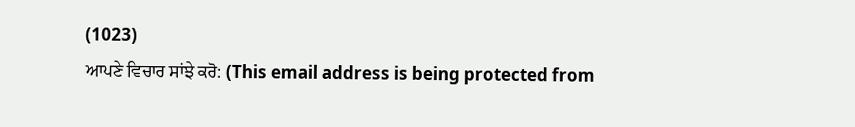(1023)
ਆਪਣੇ ਵਿਚਾਰ ਸਾਂਝੇ ਕਰੋ: (This email address is being protected from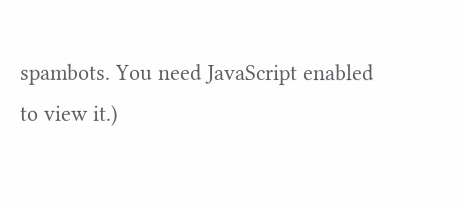spambots. You need JavaScript enabled to view it.)